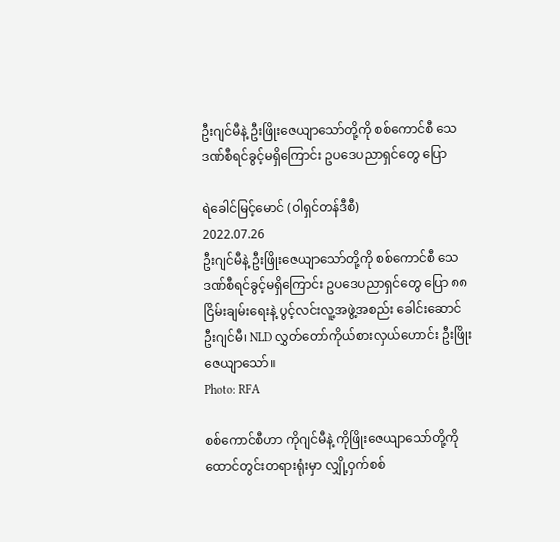ဦးဂျင်မီနဲ့ ဦးဖြိုးဇေယျာသော်တို့ကို စစ်ကောင်စီ သေဒဏ်စီရင်ခွင့်မရှိကြောင်း ဥပဒေပညာရှင်တွေ ပြော

ရဲခေါင်မြင့်မောင် (ဝါရှင်တန်ဒီစီ)
2022.07.26
ဦးဂျင်မီနဲ့ ဦးဖြိုးဇေယျာသော်တို့ကို စစ်ကောင်စီ သေဒဏ်စီရင်ခွင့်မရှိကြောင်း ဥပဒေပညာရှင်တွေ ပြော ၈၈ ငြိမ်းချမ်းရေးနဲ့ ပွင့်လင်းလူ့အဖွဲ့အစည်း ခေါင်းဆောင် ဦးဂျင်မီ၊ NLD လွှတ်တော်ကိုယ်စားလှယ်ဟောင်း ဦးဖြိုးဇေယျာသော်။
Photo: RFA

စစ်ကောင်စီဟာ ကိုဂျင်မီနဲ့ ကိုဖြိုးဇေယျာသော်တို့ကို ထောင်တွင်းတရားရုံးမှာ လျှို့ဝှက်စစ်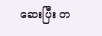ဆေးပြီး တ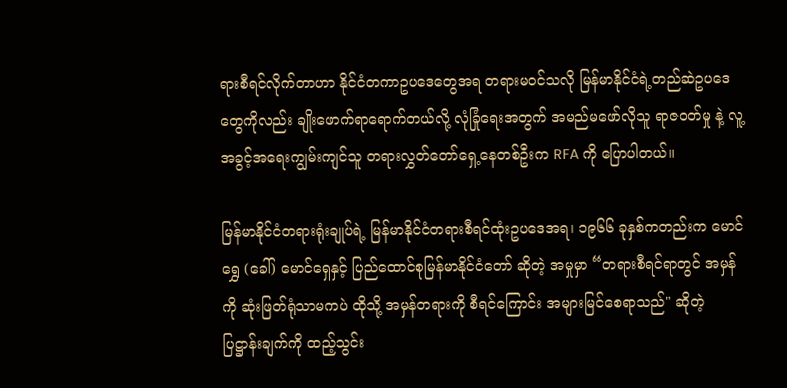ရားစီရင်လိုက်တာဟာ နိုင်ငံတကာဥပဒေတွေအရ တရားမဝင်သလို မြန်မာနိုင်ငံရဲ့တည်ဆဲဥပဒေတွေကိုလည်း ချိုးဖောက်ရာရောက်တယ်လို့ လုံခြုံရေးအတွက် အမည်မဖော်လိုသူ ရာဇဝတ်မှု နဲ့ လူ့အခွင့်အရေးကျွမ်းကျင်သူ တရားလွှတ်တော်ရှေ့နေတစ်ဦးက RFA ကို ပြောပါတယ်။

မြန်မာနိုင်ငံတရားရုံးချုပ်ရဲ့ မြန်မာနိုင်ငံတရားစီရင်ထုံးဥပဒေအရ၊ ၁၉၆၆ ခုနှစ်ကတည်းက မောင်ရွှေ (ခေါ်) မောင်ရှေနှင့် ပြည်ထောင်စုမြန်မာနိုင်ငံတော် ဆိုတဲ့ အမှုမှာ “တရားစီရင်ရာတွင် အမှန်ကို ဆုံးဖြတ်ရုံသာမကပဲ ထိုသို့ အမှန်တရားကို စီရင်ကြောင်း အများမြင်စေရာသည်" ဆိုတဲ့ ပြဋ္ဌာန်းချက်ကို ထည့်သွင်း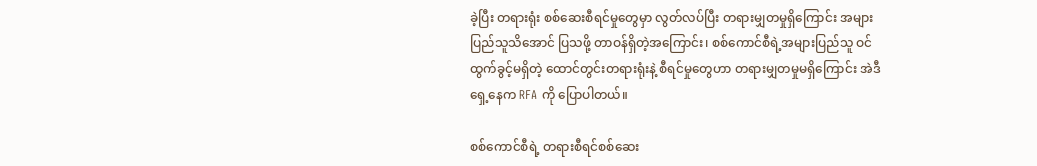ခဲ့ပြီး တရားရုံး စစ်ဆေးစီရင်မှုတွေမှာ လွတ်လပ်ပြီး တရားမျှတမှုရှိကြောင်း အများပြည်သူသိအောင် ပြသဖို့ တာဝန်ရှိတဲ့အကြောင်း၊ စစ်ကောင်စီရဲ့အများပြည်သူ ဝင်ထွက်ခွင့်မရှိတဲ့ ထောင်တွင်းတရားရုံးနဲ့ စီရင်မှုတွေဟာ တရားမျှတမှုမရှိကြောင်း အဲဒီရှေ့နေက RFA ကို ပြောပါတယ်။

စစ်ကောင်စီရဲ့ တရားစီရင်စစ်ဆေး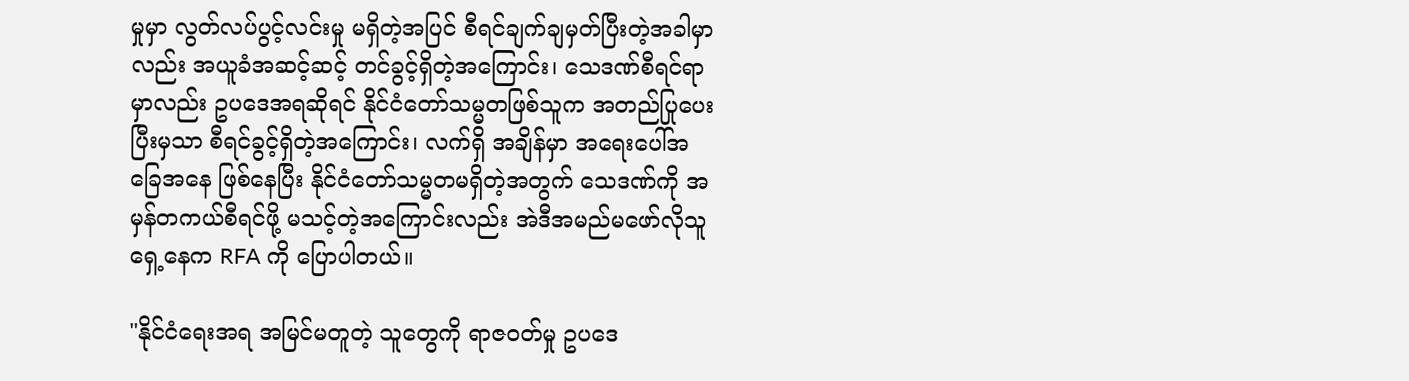မှုမှာ လွတ်လပ်ပွင့်လင်းမှု မရှိတဲ့အပြင် စီရင်ချက်ချမှတ်ပြီးတဲ့အခါမှာလည်း အယူခံအဆင့်ဆင့် တင်ခွင့်ရှိတဲ့အကြောင်း၊ သေဒဏ်စီရင်ရာမှာလည်း ဥပဒေအရဆိုရင် နိုင်ငံတော်သမ္မတဖြစ်သူက အတည်ပြုပေးပြီးမှသာ စီရင်ခွင့်ရှိတဲ့အကြောင်း၊ လက်ရှိ အချိန်မှာ အရေးပေါ်အခြေအနေ ဖြစ်နေပြီး နိုင်ငံတော်သမ္မတမရှိတဲ့အတွက် သေဒဏ်ကို အမှန်တကယ်စီရင်ဖို့ မသင့်တဲ့အကြောင်းလည်း အဲဒီအမည်မဖော်လိုသူ ရှေ့နေက RFA ကို ပြောပါတယ်။

"နိုင်ငံရေးအရ အမြင်မတူတဲ့ သူတွေကို ရာဇဝတ်မှု ဥပဒေ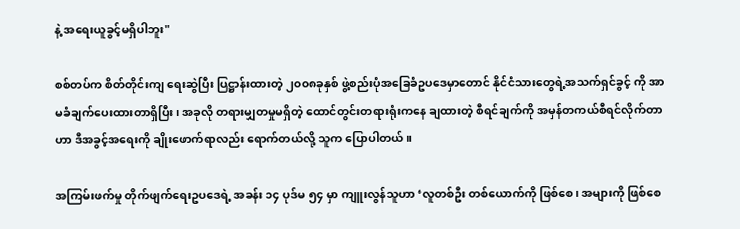နဲ့ အရေးယူခွင့်မရှိပါဘူး"

စစ်တပ်က စိတ်တိုင်းကျ ရေးဆွဲပြီး ပြဋ္ဌာန်းထားတဲ့ ၂၀၀၈ခုနှစ် ဖွဲ့စည်းပုံအခြေခံဥပဒေမှာတောင် နိုင်ငံသားတွေရဲ့အသက်ရှင်ခွင့် ကို အာမခံချက်ပေးထားတာရှိပြီး၊ အခုလို တရားမျှတမှုမရှိတဲ့ ထောင်တွင်းတရားရုံးကနေ ချထားတဲ့ စီရင်ချက်ကို အမှန်တကယ်စီရင်လိုက်တာဟာ ဒီအခွင့်အရေးကို ချိုးဖောက်ရာလည်း ရောက်တယ်လို့ သူက ပြောပါတယ်။

အကြမ်းဖက်မှု တိုက်ဖျက်ရေးဥပဒေရဲ့ အခန်း ၁၄ ပုဒ်မ ၅၄ မှာ ကျူးလွန်သူဟာ ‘လူတစ်ဦး တစ်ယောက်ကို ဖြစ်စေ၊ အများကို ဖြစ်စေ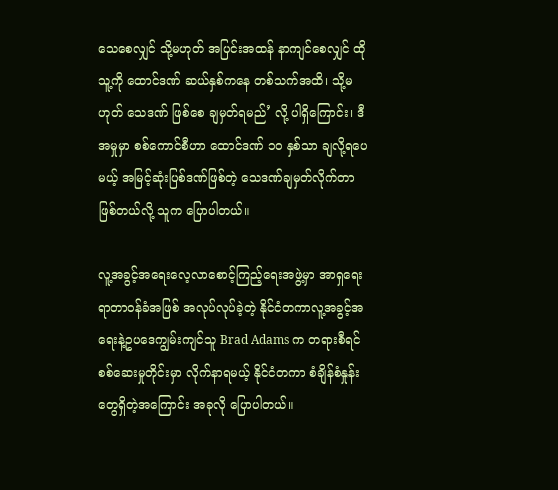သေစေလျှင် သို့မဟုတ် အပြင်းအထန် နာကျင်စေလျှင် ထိုသူ့ကို ထောင်ဒဏ် ဆယ်နှစ်ကနေ တစ်သက်အထိ၊ သို့မဟုတ် သေဒဏ် ဖြစ်စေ ချမှတ်ရမည်’ လို့ ပါရှိကြောင်း၊ ဒီအမှုမှာ စစ်ကောင်စီဟာ ထောင်ဒဏ် ၁၀ နှစ်သာ ချလို့ရပေမယ့် အမြင့်ဆုံးပြစ်ဒဏ်ဖြစ်တဲ့ သေဒဏ်ချမှတ်လိုက်တာ ဖြစ်တယ်လို့ သူက ပြောပါတယ်။

လူ့အခွင့်အရေးလေ့လာစောင့်ကြည့်ရေးအဖွဲ့မှာ အာရှရေးရာတာဝန်ခံအဖြစ် အလုပ်လုပ်ခဲ့တဲ့ နိုင်ငံတကာလူ့အခွင့်အရေးနဲ့ဥပဒေကျွမ်းကျင်သူ Brad Adams က တရားစီရင်စစ်ဆေးမှုတိုင်းမှာ လိုက်နာရမယ့် နိုင်ငံတကာ စံချိန်စံနှုန်းတွေရှိတဲ့အကြောင်း အခုလို ပြောပါတယ်။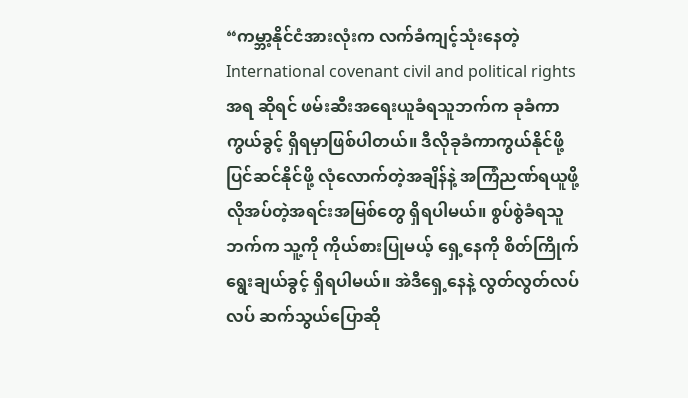“ကမ္ဘာ့နိုင်ငံအားလုံးက လက်ခံကျင့်သုံးနေတဲ့ International covenant civil and political rights အရ ဆိုရင် ဖမ်းဆီးအရေးယူခံရသူဘက်က ခုခံကာကွယ်ခွင့် ရှိရမှာဖြစ်ပါတယ်။ ဒီလိုခုခံကာကွယ်နိုင်ဖို့ ပြင်ဆင်နိုင်ဖို့ လုံလောက်တဲ့အချိန်နဲ့ အကြံညဏ်ရယူဖို့ လိုအပ်တဲ့အရင်းအမြစ်တွေ ရှိရပါမယ်။ စွပ်စွဲခံရသူဘက်က သူ့ကို ကိုယ်စားပြုမယ့် ရှေ့နေကို စိတ်ကြိုက်ရွေးချယ်ခွင့် ရှိရပါမယ်။ အဲဒီရှေ့နေနဲ့ လွတ်လွတ်လပ်လပ် ဆက်သွယ်ပြောဆို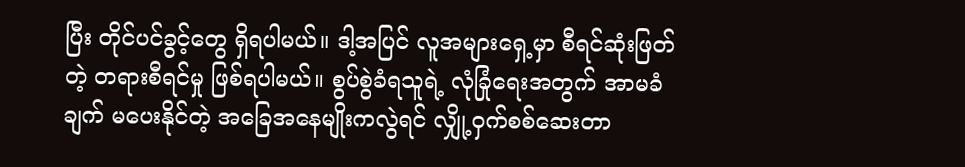ပြီး တိုင်ပင်ခွင့်တွေ ရှိရပါမယ်။ ဒါ့အပြင် လူအများရှေ့မှာ စီရင်ဆုံးဖြတ်တဲ့ တရားစီရင်မှု ဖြစ်ရပါမယ်။ စွပ်စွဲခံရသူရဲ့ လုံခြုံရေးအတွက် အာမခံချက် မပေးနိုင်တဲ့ အခြေအနေမျိုးကလွဲရင် လျှို့ဝှက်စစ်ဆေးတာ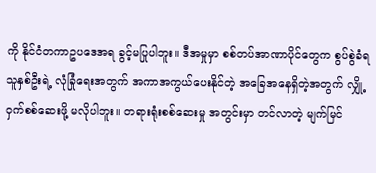ကို နိုင်ငံတကာဥပဒေအရ ခွင့်မပြုပါဘူး။ ဒီအမှုမှာ စစ်တပ်အာဏာပိုင်တွေက စွပ်စွဲခံရသူနှစ်ဦးရဲ့ လုံခြုံရေးအတွက် အကာအကွယ်ပေးနိုင်တဲ့ အခြေအနေရှိတဲ့အတွက် လျှို့ဝှက်စစ်ဆေးဖို့ မလိုပါဘူး။ တရားရုံးစစ်ဆေးမှု အတွင်းမှာ တင်လာတဲ့ မျက်မြင်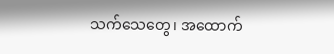သက်သေတွေ၊ အထောက်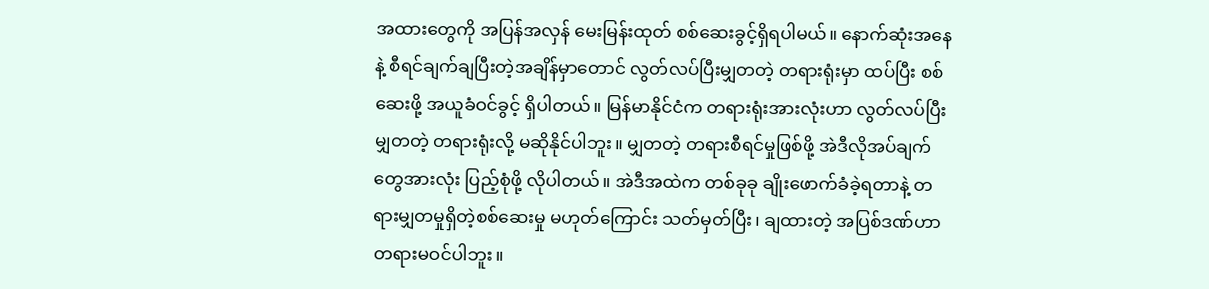အထားတွေကို အပြန်အလှန် မေးမြန်းထုတ် စစ်ဆေးခွင့်ရှိရပါမယ်။ နောက်ဆုံးအနေနဲ့ စီရင်ချက်ချပြီးတဲ့အချိန်မှာတောင် လွတ်လပ်ပြီးမျှတတဲ့ တရားရုံးမှာ ထပ်ပြီး စစ်ဆေးဖို့ အယူခံဝင်ခွင့် ရှိပါတယ်။ မြန်မာနိုင်ငံက တရားရုံးအားလုံးဟာ လွတ်လပ်ပြီး မျှတတဲ့ တရားရုံးလို့ မဆိုနိုင်ပါဘူး။ မျှတတဲ့ တရားစီရင်မှုဖြစ်ဖို့ အဲဒီလိုအပ်ချက်တွေအားလုံး ပြည့်စုံဖို့ လိုပါတယ်။ အဲဒီအထဲက တစ်ခုခု ချိုးဖောက်ခံခဲ့ရတာနဲ့ တရားမျှတမှုရှိတဲ့စစ်ဆေးမှု မဟုတ်ကြောင်း သတ်မှတ်ပြီး၊ ချထားတဲ့ အပြစ်ဒဏ်ဟာ တရားမဝင်ပါဘူး။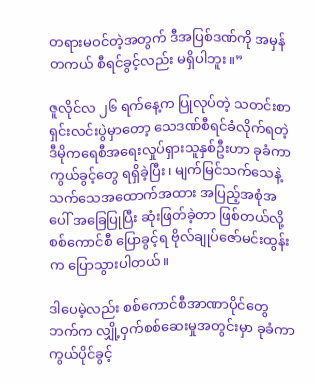တရားမဝင်တဲ့အတွက် ဒီအပြစ်ဒဏ်ကို အမှန်တကယ် စီရင်ခွင့်လည်း မရှိပါဘူး။”

ဇူလိုင်လ ၂၆ ရက်နေ့က ပြုလုပ်တဲ့ သတင်းစာရှင်းလင်းပွဲမှာတော့ သေဒဏ်စီရင်ခံလိုက်ရတဲ့ ဒီမိုကရေစီအရေးလှုပ်ရှားသူနှစ်ဦးဟာ ခုခံကာကွယ်ခွင့်တွေ ရရှိခဲ့ပြီး၊ မျက်မြင်သက်သေနဲ့ သက်သေအထောက်အထား အပြည့်အစုံအပေါ် အခြေပြုပြီး ဆုံးဖြတ်ခဲ့တာ ဖြစ်တယ်လို့ စစ်ကောင်စီ ပြောခွင့်ရ ဗိုလ်ချုပ်ဇော်မင်းထွန်းက ပြောသွားပါတယ်။

ဒါပေမဲ့လည်း စစ်ကောင်စီအာဏာပိုင်တွေဘက်က လျှို့ဝှက်စစ်ဆေးမှုအတွင်းမှာ ခုခံကာကွယ်ပိုင်ခွင့်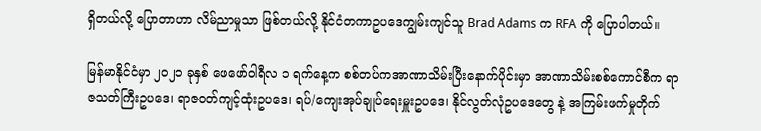ရှိတယ်လို့ ပြောတာဟာ လိမ်ညာမှုသာ ဖြစ်တယ်လို့ နိုင်ငံတကာဥပဒေကျွမ်းကျင်သူ Brad Adams က RFA ကို ပြောပါတယ်။

မြန်မာနိုင်ငံမှာ ၂၀၂၁ ခုနှစ် ဖေဖော်ဝါရီလ ၁ ရက်နေ့က စစ်တပ်ကအာဏာသိမ်းပြီးနောက်ပိုင်းမှာ အာဏာသိမ်းစစ်ကောင်စီက ရာဇသတ်ကြီးဥပဒေ၊ ရာဇဝတ်ကျင့်ထုံးဥပဒေ၊ ရပ်/ကျေးအုပ်ချုပ်ရေးမှူးဥပဒေ၊ နိုင်လွတ်လုံဥပဒေတွေ နဲ့ အကြမ်းဖက်မှုတိုက်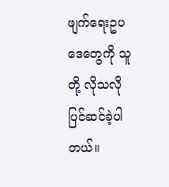ဖျက်ရေးဥပဒေတွေကို သူတို့ လိုသလို ပြင်ဆင်ခဲ့ပါတယ်။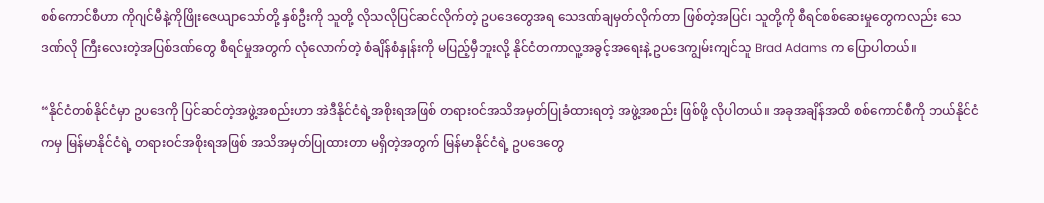စစ်ကောင်စီဟာ ကိုဂျင်မီနဲ့ကိုဖြိုးဇေယျာသော်တို့ နှစ်ဦးကို သူတို့ လိုသလိုပြင်ဆင်လိုက်တဲ့ ဥပဒေတွေအရ သေဒဏ်ချမှတ်လိုက်တာ ဖြစ်တဲ့အပြင်၊ သူတို့ကို စီရင်စစ်ဆေးမှုတွေကလည်း သေဒဏ်လို ကြီးလေးတဲ့အပြစ်ဒဏ်တွေ စီရင်မှုအတွက် လုံလောက်တဲ့ စံချိန်စံနှုန်းကို မပြည့်မှီဘူးလို့ နိုင်ငံတကာလူ့အခွင့်အရေးနဲ့ ဥပဒေကျွမ်းကျင်သူ Brad Adams က ပြောပါတယ်။

“နိုင်ငံတစ်နိုင်ငံမှာ ဥပဒေကို ပြင်ဆင်တဲ့အဖွဲ့အစည်းဟာ အဲဒီနိုင်ငံရဲ့အစိုးရအဖြစ် တရားဝင်အသိအမှတ်ပြုခံထားရတဲ့ အဖွဲ့အစည်း ဖြစ်ဖို့ လိုပါတယ်။ အခုအချိန်အထိ စစ်ကောင်စီကို ဘယ်နိုင်ငံကမှ မြန်မာနိုင်ငံရဲ့ တရားဝင်အစိုးရအဖြစ် အသိအမှတ်ပြုထားတာ မရှိတဲ့အတွက် မြန်မာနိုင်ငံရဲ့ ဥပဒေတွေ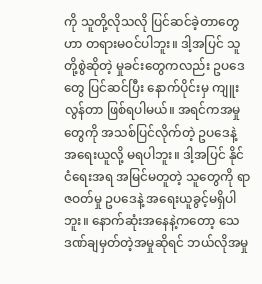ကို သူတို့လိုသလို ပြင်ဆင်ခဲ့တာတွေဟာ တရားမဝင်ပါဘူး။ ဒါ့အပြင် သူတို့စွဲဆိုတဲ့ မှုခင်းတွေကလည်း ဥပဒေတွေ ပြင်ဆင်ပြီး နောက်ပိုင်းမှ ကျူးလွန်တာ ဖြစ်ရပါမယ်။ အရင်ကအမှုတွေကို အသစ်ပြင်လိုက်တဲ့ ဥပဒေနဲ့ အရေးယူလို့ မရပါဘူး။ ဒါ့အပြင် နိုင်ငံရေးအရ အမြင်မတူတဲ့ သူတွေကို ရာဇဝတ်မှု ဥပဒေနဲ့ အရေးယူခွင့်မရှိပါဘူး။ နောက်ဆုံးအနေနဲ့ကတော့ သေဒဏ်ချမှတ်တဲ့အမှုဆိုရင် ဘယ်လိုအမှု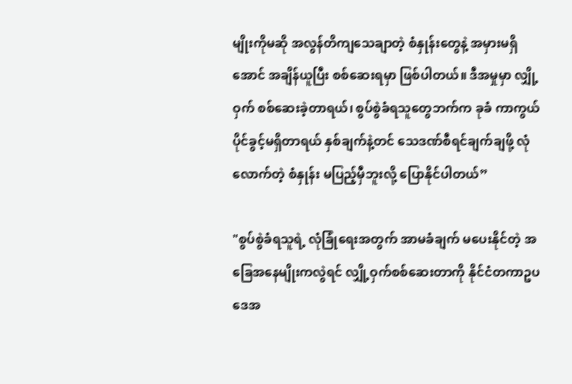မျိုးကိုမဆို အလွန်တိကျသေချာတဲ့ စံနှုန်းတွေနဲ့ အမှားမရှိအောင် အချိန်ယူပြီး စစ်ဆေးရမှာ ဖြစ်ပါတယ်။ ဒီအမှုမှာ လျှို့ဝှက် စစ်ဆေးခဲ့တာရယ်၊ စွပ်စွဲခံရသူတွေဘက်က ခုခံ ကာကွယ်ပိုင်ခွင့်မရှိတာရယ် နှစ်ချက်နဲ့တင် သေဒဏ်စီရင်ချက်ချဖို့ လုံလောက်တဲ့ စံနှုန်း မပြည့်မှီဘူးလို့ ပြောနိုင်ပါတယ်”

"စွပ်စွဲခံရသူရဲ့ လုံခြုံရေးအတွက် အာမခံချက် မပေးနိုင်တဲ့ အခြေအနေမျိုးကလွဲရင် လျှို့ဝှက်စစ်ဆေးတာကို နိုင်ငံတကာဥပဒေအ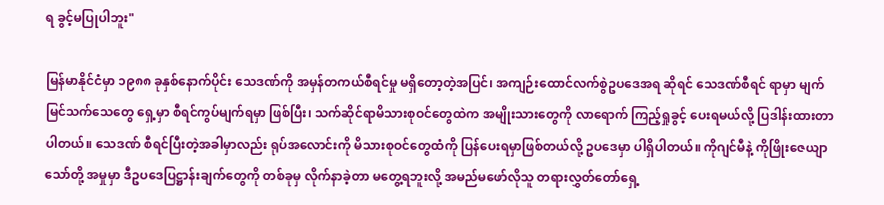ရ ခွင့်မပြုပါဘူး"

မြန်မာနိုင်ငံမှာ ၁၉၈၈ ခုနှစ်နောက်ပိုင်း သေဒဏ်ကို အမှန်တကယ်စီရင်မှု မရှိတော့တဲ့အပြင်၊ အကျဉ်းထောင်လက်စွဲဥပဒေအရ ဆိုရင် သေဒဏ်စီရင် ရာမှာ မျက်မြင်သက်သေတွေ ရှေ့မှာ စီရင်ကွပ်မျက်ရမှာ ဖြစ်ပြီး၊ သက်ဆိုင်ရာမိသားစုဝင်တွေထဲက အမျိုးသားတွေကို လာရောက် ကြည့်ရှုခွင့် ပေးရမယ်လို့ ပြဒါန်းထားတာပါတယ်။ သေဒဏ် စီရင်ပြီးတဲ့အခါမှာလည်း ရုပ်အလောင်းကို မိသားစုဝင်တွေထံကို ပြန်ပေးရမှာဖြစ်တယ်လို့ ဥပဒေမှာ ပါရှိပါတယ်။ ကိုဂျင်မီနဲ့ ကိုဖြိုးဇေယျာသော်တို့ အမှုမှာ ဒီဥပဒေပြဋ္ဌာန်းချက်တွေကို တစ်ခုမှ လိုက်နာခဲ့တာ မတွေ့ရဘူးလို့ အမည်မဖော်လိုသူ တရားလွှတ်တော်ရှေ့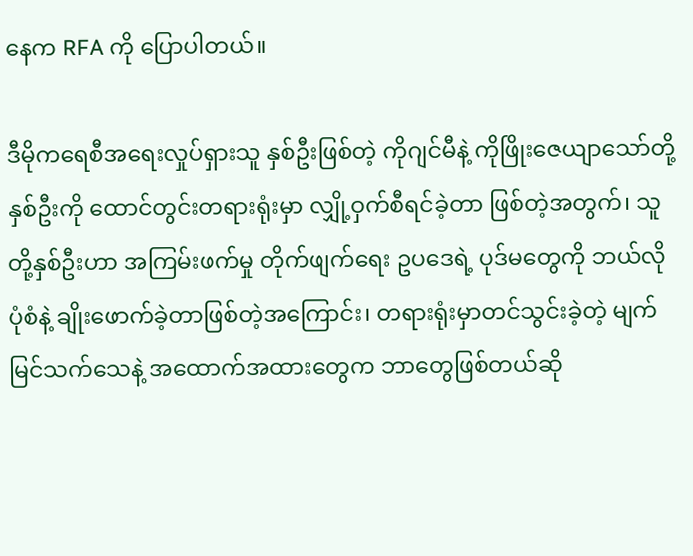နေက RFA ကို ပြောပါတယ်။

ဒီမိုကရေစီအရေးလှုပ်ရှားသူ နှစ်ဦးဖြစ်တဲ့ ကိုဂျင်မီနဲ့ ကိုဖြိုးဇေယျာသော်တို့ နှစ်ဦးကို ထောင်တွင်းတရားရုံးမှာ လျှို့ဝှက်စီရင်ခဲ့တာ ဖြစ်တဲ့အတွက်၊ သူတို့နှစ်ဦးဟာ အကြမ်းဖက်မှု တိုက်ဖျက်ရေး ဥပဒေရဲ့ ပုဒ်မတွေကို ဘယ်လို ပုံစံနဲ့ ချိုးဖောက်ခဲ့တာဖြစ်တဲ့အကြောင်း၊ တရားရုံးမှာတင်သွင်းခဲ့တဲ့ မျက်မြင်သက်သေနဲ့ အထောက်အထားတွေက ဘာတွေဖြစ်တယ်ဆို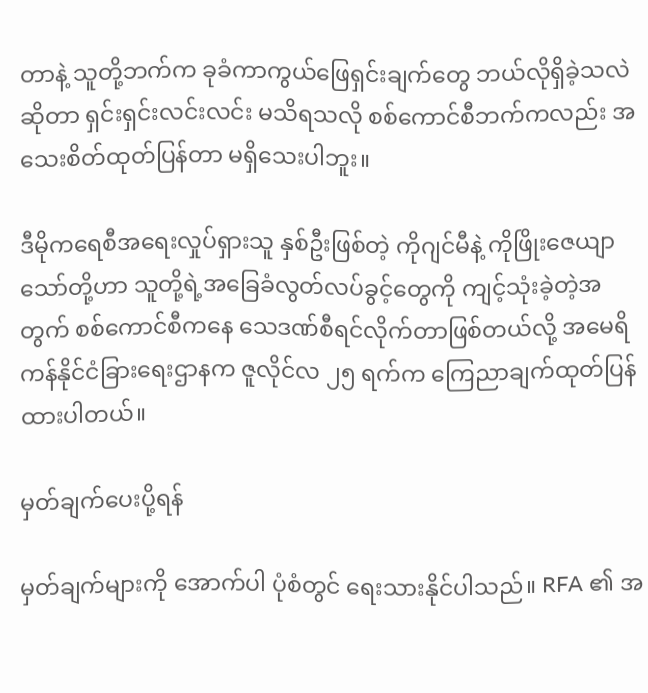တာနဲ့ သူတို့ဘက်က ခုခံကာကွယ်ဖြေရှင်းချက်တွေ ဘယ်လိုရှိခဲ့သလဲ ဆိုတာ ရှင်းရှင်းလင်းလင်း မသိရသလို စစ်ကောင်စီဘက်ကလည်း အသေးစိတ်ထုတ်ပြန်တာ မရှိသေးပါဘူး။

ဒီမိုကရေစီအရေးလှုပ်ရှားသူ နှစ်ဦးဖြစ်တဲ့ ကိုဂျင်မီနဲ့ ကိုဖြိုးဇေယျာသော်တို့ဟာ သူတို့ရဲ့အခြေခံလွတ်လပ်ခွင့်တွေကို ကျင့်သုံးခဲ့တဲ့အတွက် စစ်ကောင်စီကနေ သေဒဏ်စီရင်လိုက်တာဖြစ်တယ်လို့ အမေရိကန်နိုင်ငံခြားရေးဌာနက ဇူလိုင်လ ၂၅ ရက်က ကြေညာချက်ထုတ်ပြန်ထားပါတယ်။

မှတ်ချက်ပေးပို့ရန်

မှတ်ချက်များကို အောက်ပါ ပုံစံတွင် ရေးသားနိုင်ပါသည်။ RFA ၏ အ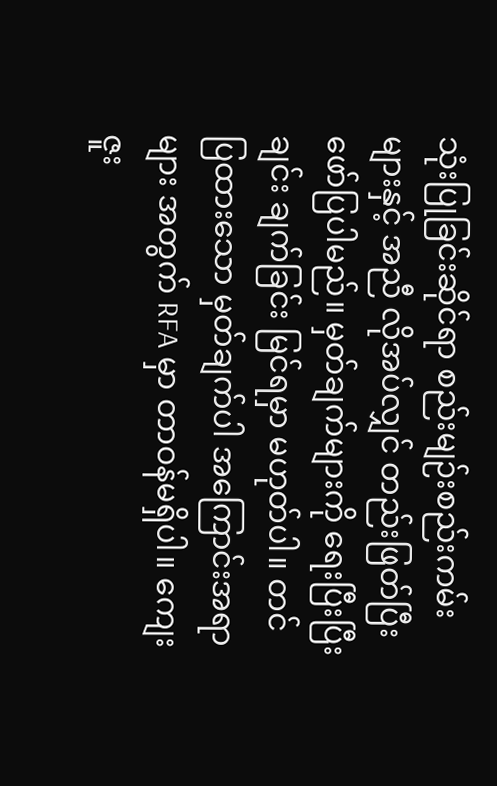သုံးပြုခြင်းဆိုင်ရာ စည်းမျဉ်းစည်းကမ်းများနှင့် အညီ လိုအပ်လျှင် တည်းဖြတ်ပြီး ဖော်ပြပါမည်။ မှတ်ချက်များကို ရေးပြီးပြီးချင်း ချက်ခြင်း မြင်ရမှာ မဟုတ်ပါ။ တင်ပြထားသော မှတ်ချက်ပါ အကြောင်းအရာများ အတွက် RFA မှာ တာဝန်မရှိပါ။ ကျေးဇူး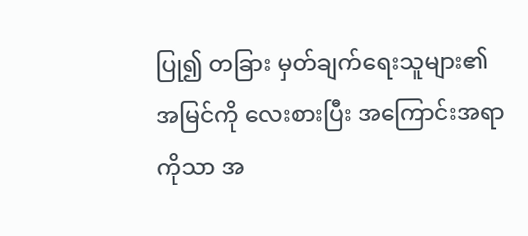ပြု၍ တခြား မှတ်ချက်ရေးသူများ၏ အမြင်ကို လေးစားပြီး အကြောင်းအရာကိုသာ အ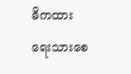ဓိကထား ရေးသားစေ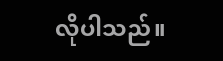လိုပါသည်။